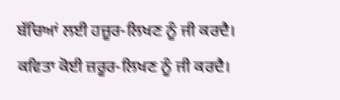ਬੱਚਿਆਂ ਲਈ ਹਜ਼ੂਰ-ਲਿਖਣ ਨੂੰ ਜੀ ਕਰਦੈ।
ਕਵਿਤਾ ਕੋਈ ਜ਼ਰੂਰ-ਲਿਖਣ ਨੂੰ ਜੀ ਕਰਦੈ।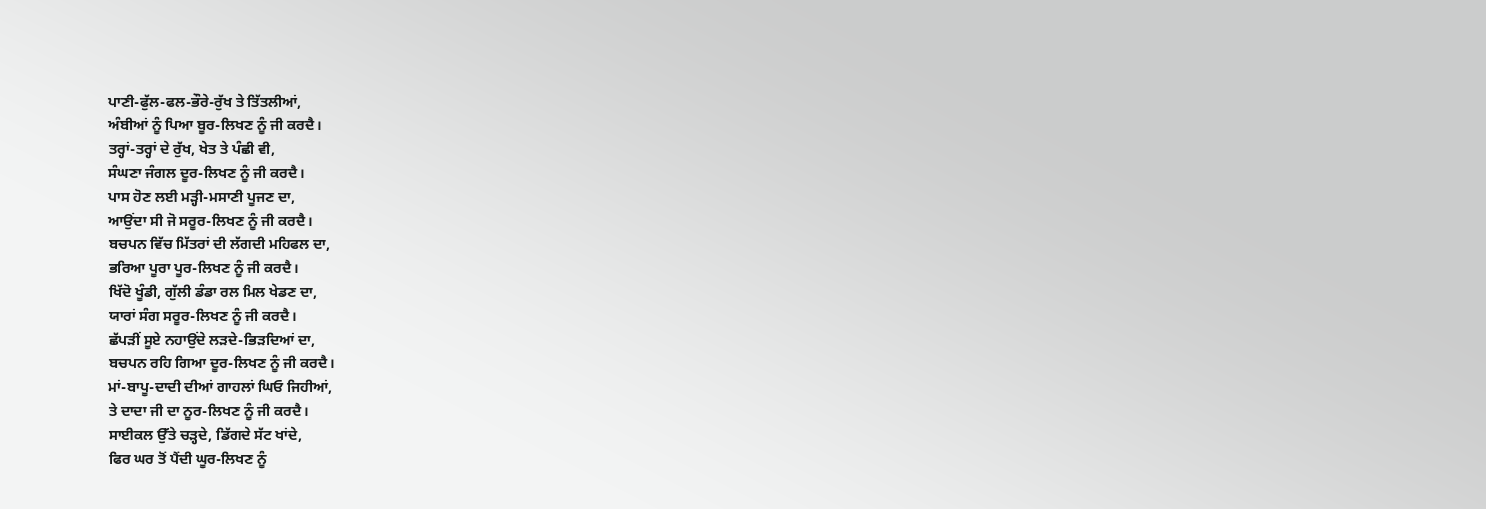ਪਾਣੀ-ਫੁੱਲ-ਫਲ-ਭੌਰੇ-ਰੁੱਖ ਤੇ ਤਿੱਤਲੀਆਂ,
ਅੰਬੀਆਂ ਨੂੰ ਪਿਆ ਬੂਰ-ਲਿਖਣ ਨੂੰ ਜੀ ਕਰਦੈ।
ਤਰ੍ਹਾਂ-ਤਰ੍ਹਾਂ ਦੇ ਰੁੱਖ, ਖੇਤ ਤੇ ਪੰਛੀ ਵੀ,
ਸੰਘਣਾ ਜੰਗਲ ਦੂਰ-ਲਿਖਣ ਨੂੰ ਜੀ ਕਰਦੈ।
ਪਾਸ ਹੋਣ ਲਈ ਮੜ੍ਹੀ-ਮਸਾਣੀ ਪੂਜਣ ਦਾ,
ਆਉਂਦਾ ਸੀ ਜੋ ਸਰੂਰ-ਲਿਖਣ ਨੂੰ ਜੀ ਕਰਦੈ।
ਬਚਪਨ ਵਿੱਚ ਮਿੱਤਰਾਂ ਦੀ ਲੱਗਦੀ ਮਹਿਫਲ ਦਾ,
ਭਰਿਆ ਪੂਰਾ ਪੂਰ-ਲਿਖਣ ਨੂੰ ਜੀ ਕਰਦੈ।
ਖਿੱਦੋ ਖੂੰਡੀ, ਗੁੱਲੀ ਡੰਡਾ ਰਲ ਮਿਲ ਖੇਡਣ ਦਾ,
ਯਾਰਾਂ ਸੰਗ ਸਰੂਰ-ਲਿਖਣ ਨੂੰ ਜੀ ਕਰਦੈ।
ਛੱਪੜੀਂ ਸੂਏ ਨਹਾਉਂਦੇ ਲੜਦੇ-ਭਿੜਦਿਆਂ ਦਾ,
ਬਚਪਨ ਰਹਿ ਗਿਆ ਦੂਰ-ਲਿਖਣ ਨੂੰ ਜੀ ਕਰਦੈ।
ਮਾਂ-ਬਾਪੂ-ਦਾਦੀ ਦੀਆਂ ਗਾਹਲਾਂ ਘਿਓ ਜਿਹੀਆਂ,
ਤੇ ਦਾਦਾ ਜੀ ਦਾ ਨੂਰ-ਲਿਖਣ ਨੂੰ ਜੀ ਕਰਦੈ।
ਸਾਈਕਲ ਉੱਤੇ ਚੜ੍ਹਦੇ, ਡਿੱਗਦੇ ਸੱਟ ਖਾਂਦੇ,
ਫਿਰ ਘਰ ਤੋਂ ਪੈਂਦੀ ਘੂਰ-ਲਿਖਣ ਨੂੰ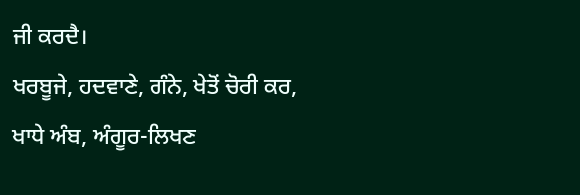ਜੀ ਕਰਦੈ।
ਖਰਬੂਜੇ, ਹਦਵਾਣੇ, ਗੰਨੇ, ਖੇਤੋਂ ਚੋਰੀ ਕਰ,
ਖਾਧੇ ਅੰਬ, ਅੰਗੂਰ-ਲਿਖਣ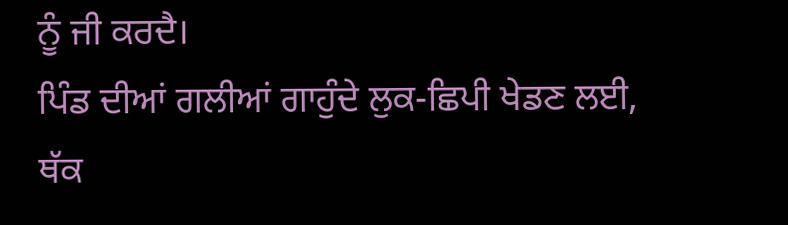ਨੂੰ ਜੀ ਕਰਦੈ।
ਪਿੰਡ ਦੀਆਂ ਗਲੀਆਂ ਗਾਹੁੰਦੇ ਲੁਕ-ਛਿਪੀ ਖੇਡਣ ਲਈ,
ਥੱਕ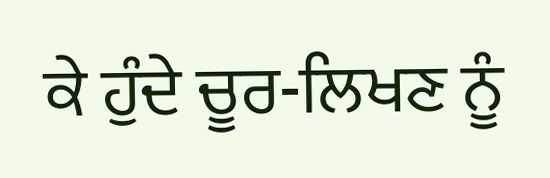ਕੇ ਹੁੰਦੇ ਚੂਰ-ਲਿਖਣ ਨੂੰ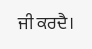ਜੀ ਕਰਦੈ।